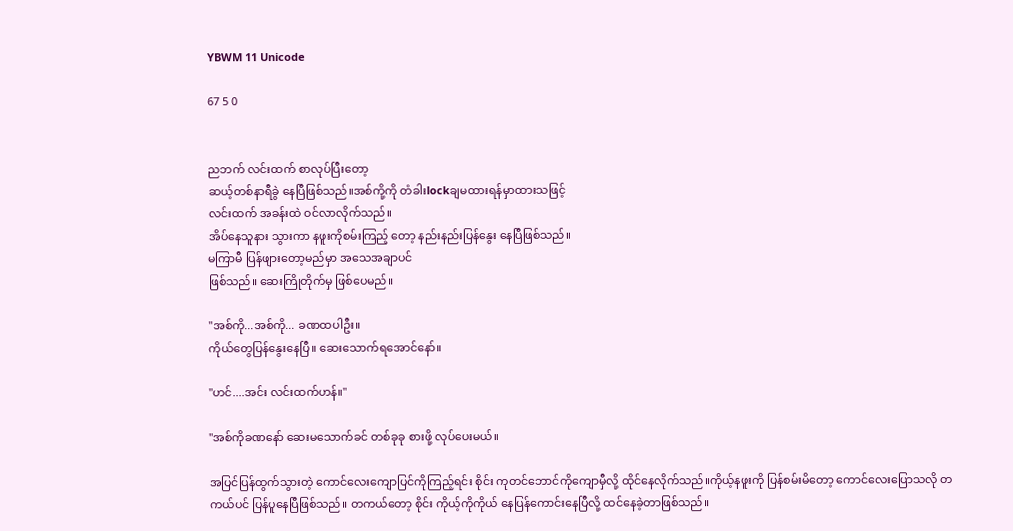YBWM 11 Unicode

67 5 0


ညဘက် လင်းထက် စာလုပ်ပြီးတော့
ဆယ့်တစ်နာရီခွဲ နေပြီဖြစ်သည်။အစ်ကို့ကို တံခါးlockချမထားရန်မှာထားသဖြင့်
လင်းထက် အခန်းထဲ ဝင်လာလိုက်သည်။
အိပ်နေသူနား သွားကာ နဖူးကိုစမ်းကြည့် တော့ နည်းနည်းပြန်နွေး နေပြီဖြစ်သည်။
မကြာမီ ပြန်ဖျားတော့မည်မှာ အသေအချာပင်
ဖြစ်သည်။ ဆေးကြိုတိုက်မှ ဖြစ်ပေမည်။

"အစ်ကို...အစ်ကို... ခဏထပါဦး။
ကိုယ်တွေပြန်နွေးနေပြီ။ ဆေးသောက်ရအောင်နော်။

"ဟင်....အင်း လင်းထက်ဟန်။"

"အစ်ကိုခဏနော် ဆေးမသောက်ခင် တစ်ခုခု စားဖို့ လုပ်ပေးမယ်။

အပြင်ပြန်ထွက်သွားတဲ့ ကောင်လေးကျောပြင်ကိုကြည့်ရင်း စိုင်း ကုတင်ဘောင်ကိုကျောမှီလို့ ထိုင်နေလိုက်သည်။ကိုယ့်နဖူးကို ပြန်စမ်းမိတော့ ကောင်လေးပြောသလို တကယ်ပင် ပြန်ပူနေပြီဖြစ်သည်။ တကယ်တော့ စိုင်း ကိုယ့်ကိုကိုယ် နေပြန်ကောင်းနေပြီလို့ ထင်နေခဲ့တာဖြစ်သည်။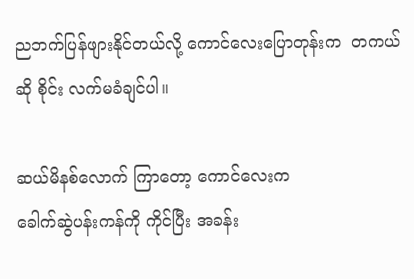ညဘက်ပြန်ဖျားနိုင်တယ်လို့ ကောင်လေးပြောတုန်းက  တကယ်ဆို စိုင်း လက်မခံချင်ပါ။

ဆယ်မိနစ်လောက် ကြာတော့ ကောင်လေးက
ခေါက်ဆွဲပန်းကန်ကို ကိုင်ပြီး အခန်း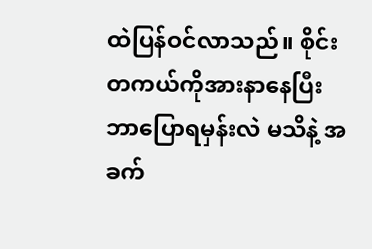ထဲပြန်ဝင်လာသည်။ စိုင်း တကယ်ကိုအားနာနေပြီး ဘာပြောရမှန်းလဲ မသိနဲ့ အခက်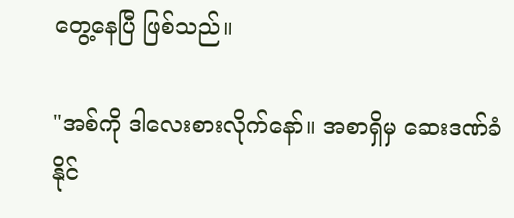တွေ့နေပြီ ဖြစ်သည်။

"အစ်ကို ဒါလေးစားလိုက်နော်။ အစာရှိမှ ဆေးဒဏ်ခံနိုင်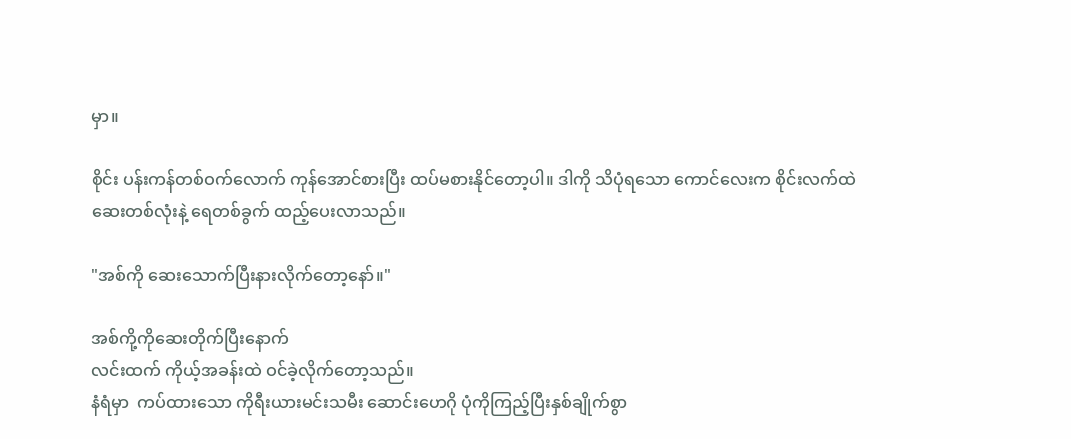မှာ။

စိုင်း ပန်းကန်တစ်ဝက်လောက် ကုန်အောင်စားပြီး ထပ်မစားနိုင်တော့ပါ။ ဒါကို သိပုံရသော ကောင်လေးက စိုင်းလက်ထဲ ဆေးတစ်လုံးနဲ့ ရေတစ်ခွက် ထည့်ပေးလာသည်။

"အစ်ကို ဆေးသောက်ပြီးနားလိုက်တော့နော်။"

အစ်ကို့ကိုဆေးတိုက်ပြီးနောက်
လင်းထက် ကိုယ့်အခန်းထဲ ဝင်ခဲ့လိုက်တော့သည်။
နံရံမှာ  ကပ်ထားသော ကိုရီးယားမင်းသမီး ဆောင်းဟေဂို ပုံကိုကြည့်ပြီးနှစ်ချိုက်စွာ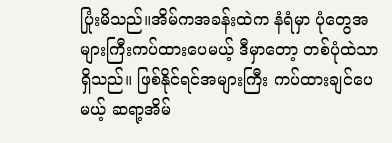ပြုံးမိသည်။အိမ်ကအခန်းထဲက နံရံမှာ ပုံတွေအများကြီးကပ်ထားပေမယ့် ဒီမှာတော့ တစ်ပုံထဲသာရှိသည်။ ဖြစ်နိုင်ရင်အများကြီး ကပ်ထားချင်ပေမယ့် ဆရာ့အိမ်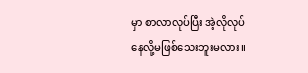မှာ စာလာလုပ်ပြီး အဲ့လိုလုပ်နေလို့မဖြစ်သေးဘူးမလား။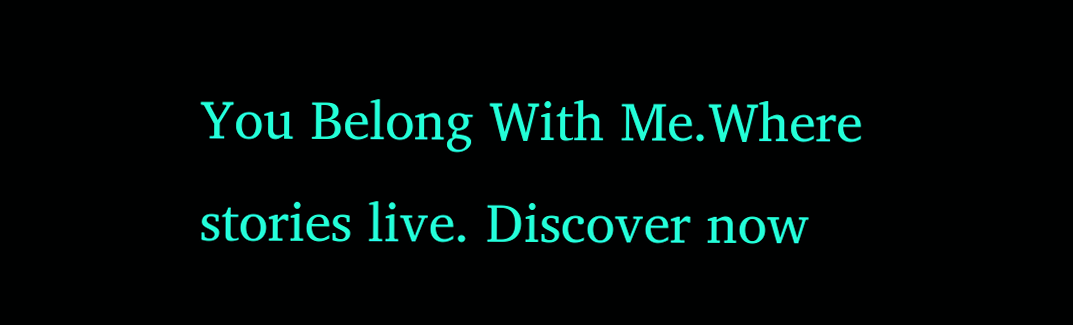You Belong With Me.Where stories live. Discover now